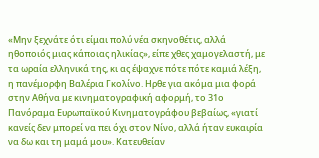«Μην ξεχνάτε ότι είμαι πολύ νέα σκηνοθέτις, αλλά ηθοποιός μιας κάποιας ηλικίας», είπε χθες χαμογελαστή, με τα ωραία ελληνικά της, κι ας έψαχνε πότε πότε καμιά λέξη, η πανέμορφη Βαλέρια Γκολίνο. Ηρθε για ακόμα μια φορά στην Αθήνα με κινηματογραφική αφορμή, το 31ο Πανόραμα Ευρωπαϊκού Κινηματογράφου βεβαίως, «γιατί κανείς δεν μπορεί να πει όχι στον Νίνο, αλλά ήταν ευκαιρία να δω και τη μαμά μου». Κατευθείαν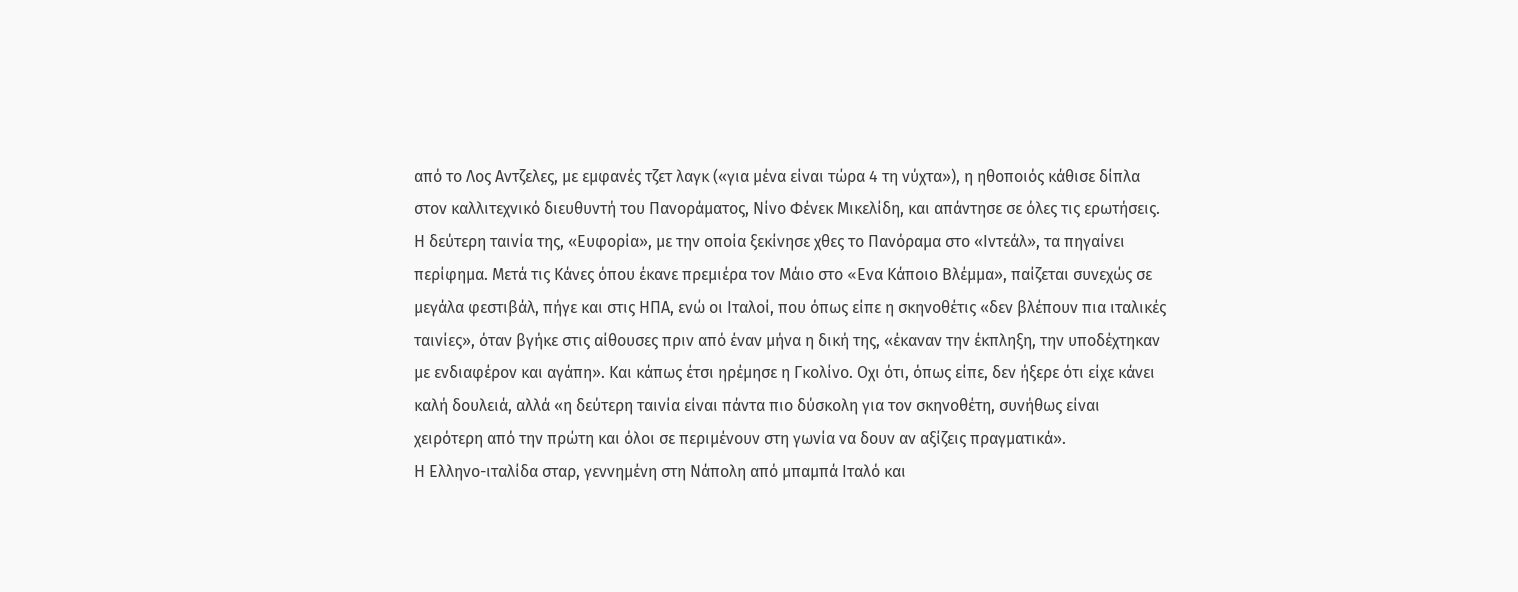από το Λος Αντζελες, με εμφανές τζετ λαγκ («για μένα είναι τώρα 4 τη νύχτα»), η ηθοποιός κάθισε δίπλα στον καλλιτεχνικό διευθυντή του Πανοράματος, Νίνο Φένεκ Μικελίδη, και απάντησε σε όλες τις ερωτήσεις.
Η δεύτερη ταινία της, «Ευφορία», με την οποία ξεκίνησε χθες το Πανόραμα στο «Ιντεάλ», τα πηγαίνει περίφημα. Μετά τις Κάνες όπου έκανε πρεμιέρα τον Μάιο στο «Eνα Κάποιο Βλέμμα», παίζεται συνεχώς σε μεγάλα φεστιβάλ, πήγε και στις ΗΠΑ, ενώ οι Ιταλοί, που όπως είπε η σκηνοθέτις «δεν βλέπουν πια ιταλικές ταινίες», όταν βγήκε στις αίθουσες πριν από έναν μήνα η δική της, «έκαναν την έκπληξη, την υποδέχτηκαν με ενδιαφέρον και αγάπη». Και κάπως έτσι ηρέμησε η Γκολίνο. Οχι ότι, όπως είπε, δεν ήξερε ότι είχε κάνει καλή δουλειά, αλλά «η δεύτερη ταινία είναι πάντα πιο δύσκολη για τον σκηνοθέτη, συνήθως είναι χειρότερη από την πρώτη και όλοι σε περιμένουν στη γωνία να δουν αν αξίζεις πραγματικά».
Η Ελληνο-ιταλίδα σταρ, γεννημένη στη Νάπολη από μπαμπά Ιταλό και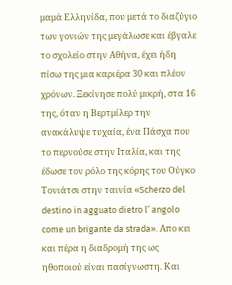μαμά Ελληνίδα, που μετά το διαζύγιο των γονιών της μεγάλωσε και έβγαλε το σχολείο στην Αθήνα, έχει ήδη πίσω της μια καριέρα 30 και πλέον χρόνων. Ξεκίνησε πολύ μικρή, στα 16 της, όταν η Βερτμίλερ την ανακάλυψε τυχαία, ένα Πάσχα που το περνούσε στην Ιταλία, και της έδωσε τον ρόλο της κόρης του Ούγκο Τονιάτσι στην ταινία «Scherzo del destino in agguato dietro l’ angolo come un brigante da strada». Aπο κει και πέρα η διαδρομή της ως ηθοποιού είναι πασίγνωστη. Και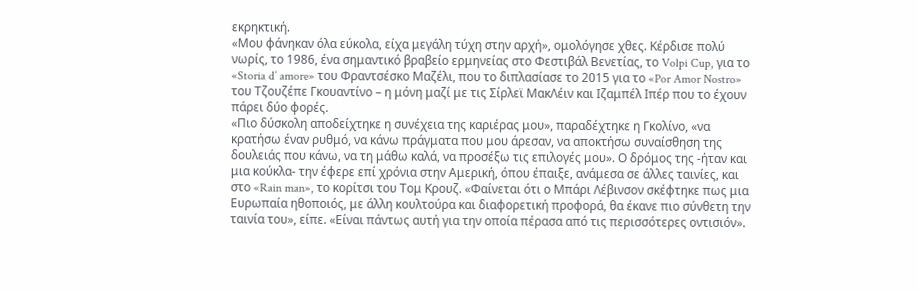εκρηκτική.
«Μου φάνηκαν όλα εύκολα, είχα μεγάλη τύχη στην αρχή», ομολόγησε χθες. Κέρδισε πολύ νωρίς, το 1986, ένα σημαντικό βραβείο ερμηνείας στο Φεστιβάλ Βενετίας, το Volpi Cup, για το «Storia d’ amore» του Φραντσέσκο Μαζέλι, που το διπλασίασε το 2015 για το «Por Amor Nostro» του Τζουζέπε Γκουαντίνο – η μόνη μαζί με τις Σίρλεϊ ΜακΛέιν και Ιζαμπέλ Ιπέρ που το έχουν πάρει δύο φορές.
«Πιο δύσκολη αποδείχτηκε η συνέχεια της καριέρας μου», παραδέχτηκε η Γκολίνο, «να κρατήσω έναν ρυθμό, να κάνω πράγματα που μου άρεσαν, να αποκτήσω συναίσθηση της δουλειάς που κάνω, να τη μάθω καλά, να προσέξω τις επιλογές μου». Ο δρόμος της -ήταν και μια κούκλα- την έφερε επί χρόνια στην Αμερική, όπου έπαιξε, ανάμεσα σε άλλες ταινίες, και στο «Rain man», το κορίτσι του Τομ Κρουζ. «Φαίνεται ότι ο Μπάρι Λέβινσον σκέφτηκε πως μια Ευρωπαία ηθοποιός, με άλλη κουλτούρα και διαφορετική προφορά, θα έκανε πιο σύνθετη την ταινία του», είπε. «Είναι πάντως αυτή για την οποία πέρασα από τις περισσότερες οντισιόν».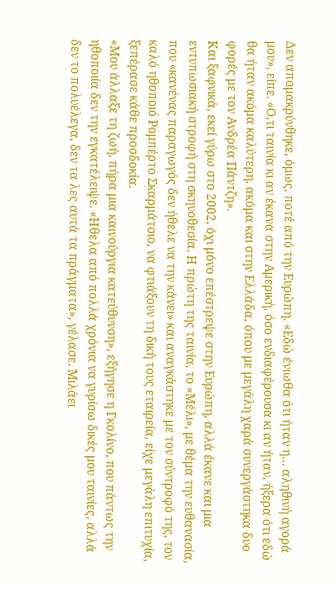Δεν απομακρύνθηκε, όμως, ποτέ από την Ευρώπη. «Εδώ ένιωθα ότι ήταν η… αληθινή αγορά μου», είπε. «Ο,τι ταινία κι αν έκανα στην Αμερική, όσο ενδιαφέρουσα κι αν ήταν, ήξερα ότι εδώ θα ήταν ακόμα καλύτερη, ακόμα και στην Ελλάδα, όπου με μεγάλη χαρά συνεργάστηκα δυο φορές με τον Ανδρέα Πάντζη».
Και ξαφνικά, εκεί γύρω στο 2002, όχι μόνο επέστρεψε στην Ευρώπη, αλλά έκανε και μια εντυπωσιακή στροφή στη σκηνοθεσία. Η πρώτη της ταινία, το «Μέλι», με θέμα την ευθανασία, που «κανένας παραγωγός δεν ήθελε να την κάνει» και αναγκάστηκε με τον σύντροφό της, τον καλό ηθοποιό Ρομπέρτο Σκαρμάτσιο, να φτιάξουν τη δική τους εταιρεία, είχε μεγάλη επιτυχία, ξεπέρασε κάθε προσδοκία.
«Μου άλλαξε τη ζωή, πήρα μια καινούργια κατεύθυνση», εξήγησε η Γκολίνο, που πάντως την ηθοποιία δεν την εγκατέλειψε. «Ηθελα από πολλά χρόνια να γυρίσω δικές μου ταινίες, αλλά δεν το πολυέλεγα, δεν τα λες αυτά τα πράγματα», γέλασε. Μιλάει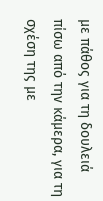με πάθος για τη δουλειά πίσω από την κάμερα, για τη σχέση της με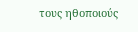τους ηθοποιούς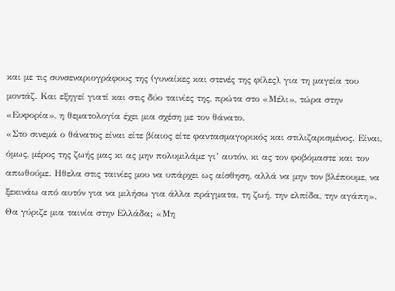και με τις συνσεναριογράφους της (γυναίκες και στενές της φίλες), για τη μαγεία του μοντάζ. Και εξηγεί γιατί και στις δύο ταινίες της, πρώτα στο «Μέλι», τώρα στην «Ευφορία», η θεματολογία έχει μια σχέση με τον θάνατο.
«Στο σινεμά ο θάνατος είναι είτε βίαιος είτε φαντασμαγορικός και στιλιζαρισμένος. Είναι, όμως, μέρος της ζωής μας κι ας μην πολυμιλάμε γι’ αυτόν, κι ας τον φοβόμαστε και τον απωθούμε. Ηθελα στις ταινίες μου να υπάρχει ως αίσθηση, αλλά να μην τον βλέπουμε, να ξεκινάω από αυτόν για να μιλήσω για άλλα πράγματα, τη ζωή, την ελπίδα, την αγάπη».
Θα γύριζε μια ταινία στην Ελλάδα; «Μη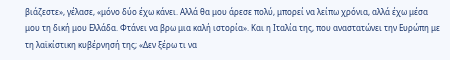βιάζεστε», γέλασε, «μόνο δύο έχω κάνει. Αλλά θα μου άρεσε πολύ, μπορεί να λείπω χρόνια, αλλά έχω μέσα μου τη δική μου Ελλάδα. Φτάνει να βρω μια καλή ιστορία». Και η Ιταλία της, που αναστατώνει την Ευρώπη με τη λαϊκίστικη κυβέρνησή της; «Δεν ξέρω τι να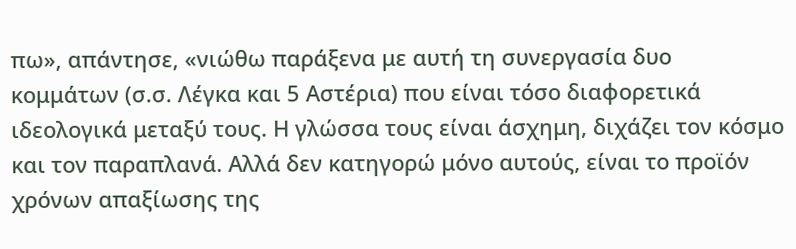πω», απάντησε, «νιώθω παράξενα με αυτή τη συνεργασία δυο κομμάτων (σ.σ. Λέγκα και 5 Αστέρια) που είναι τόσο διαφορετικά ιδεολογικά μεταξύ τους. Η γλώσσα τους είναι άσχημη, διχάζει τον κόσμο και τον παραπλανά. Αλλά δεν κατηγορώ μόνο αυτούς, είναι το προϊόν χρόνων απαξίωσης της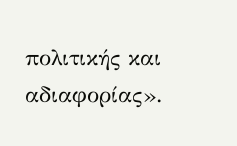πολιτικής και αδιαφορίας».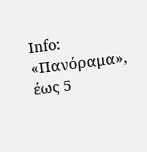Ιnfo: «Πανόραμα», έως 5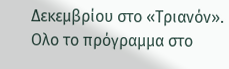Δεκεμβρίου στο «Τριανόν». Ολο το πρόγραμμα στο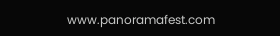www.panoramafest.com